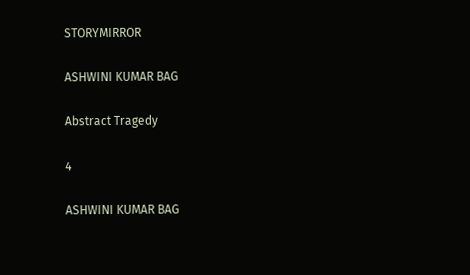STORYMIRROR

ASHWINI KUMAR BAG

Abstract Tragedy

4

ASHWINI KUMAR BAG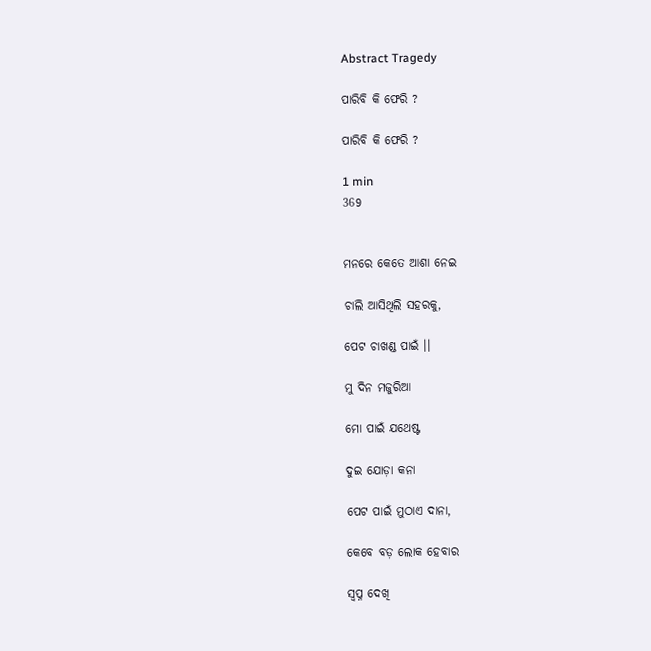Abstract Tragedy

ପାରିବି କି ଫେରି ?

ପାରିବି କି ଫେରି ?

1 min
369


ମନରେ କେତେ ଆଶା ନେଇ

ଚାଲି ଆସିଥିଲି ସହରକୁ,

ପେଟ ଚାଖଣ୍ଡ ପାଇଁ ।।

ମୁ ଦିନ ମଜୁରିଆ

ମୋ ପାଇଁ ଯଥେଷ୍ଟ

ଦୁଇ ଯୋଡ଼ା କନା

ପେଟ ପାଇଁ ମୁଠାଏ ଦାନା,

କେବେ ବଡ଼ ଲୋକ ହେବାର

ସ୍ବପ୍ନ ଦେଖି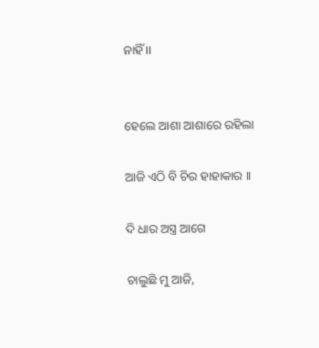ନାହିଁ ।।


ହେଲେ ଆଶା ଆଶାରେ ରହିଲା

ଆଜି ଏଠି ବି ଚିର ହାହାକାର ।।

ଦି ଧାର ଅସ୍ତ୍ର ଆଗେ

ଚାଲୁଛି ମୁ ଆଜି,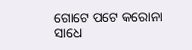ଗୋଟେ ପଟେ କରୋନା ସାଧେ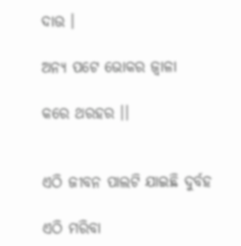ଦାଉ ।

ଅନ୍ୟ ପଟେ ଭୋକର ଜ୍ବାଳା

କରେ ଥରହର ।।


ଏଠି ଜୀବନ ପାଲଟି ଯାଇଛି ଦୁର୍ବହ

ଏଠି ମରିବା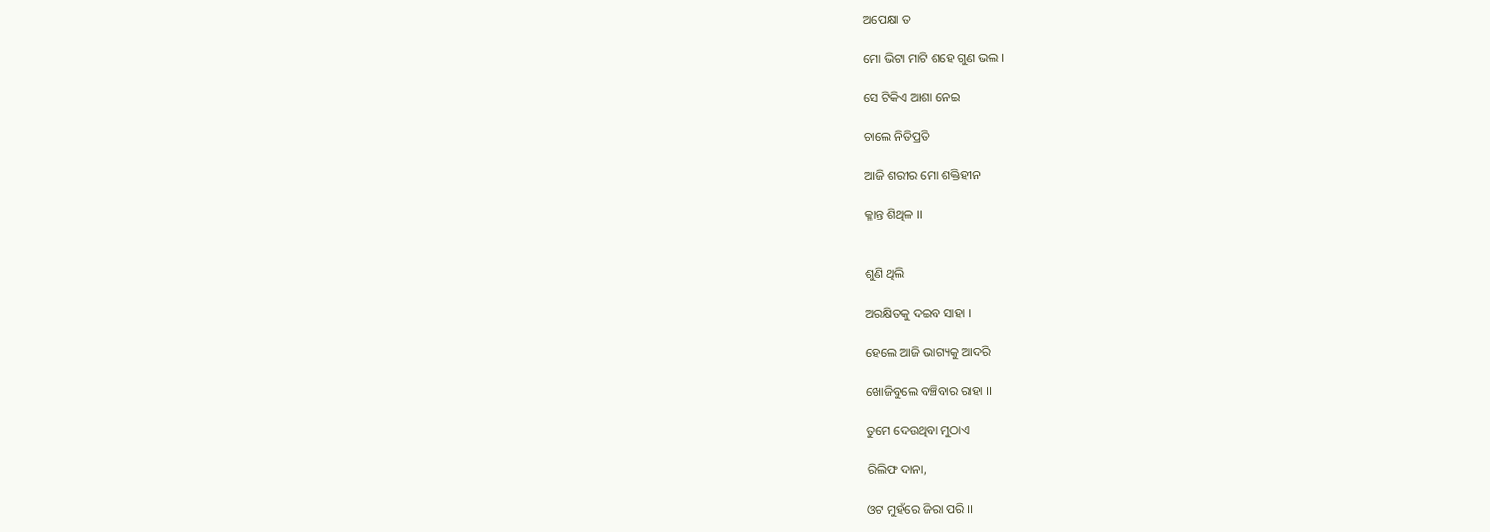ଅପେକ୍ଷା ତ

ମୋ ଭିଟା ମାଟି ଶହେ ଗୁଣ ଭଲ ।

ସେ ଟିକିଏ ଆଶା ନେଇ

ଚାଲେ ନିତିପ୍ରତି

ଆଜି ଶରୀର ମୋ ଶକ୍ତିହୀନ

କ୍ଳାନ୍ତ ଶିଥିଳ ।।


ଶୁଣି ଥିଲି

ଅରକ୍ଷିତକୁ ଦଇବ ସାହା ।

ହେଲେ ଆଜି ଭାଗ୍ୟକୁ ଆଦରି

ଖୋଜିବୁଲେ ବଞ୍ଚିବାର ରାହା ।।

ତୁମେ ଦେଉଥିବା ମୁଠାଏ

ରିଲିଫ ଦାନା,

ଓଟ ମୁହଁରେ ଜିରା ପରି ।।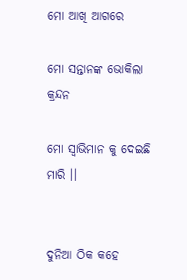ମୋ ଆଖି ଆଗରେ

ମୋ ସନ୍ତାନଙ୍କ ଭୋକିଲା କ୍ରନ୍ଦନ

ମୋ ସ୍ୱାଭିମାନ କୁ ଦେଇଛି ମାରି ।।


ଦୁନିଆ ଠିକ କହେ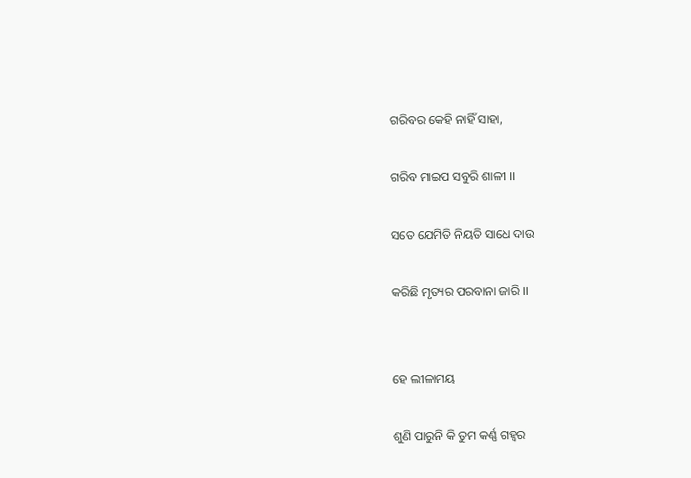ଗରିବର କେହି ନାହିଁ ସାହା,

ଗରିବ ମାଇପ ସବୁରି ଶାଳୀ ।।

ସତେ ଯେମିତି ନିୟତି ସାଧେ ଦାଉ

କରିଛି ମୃତ୍ୟର ପରବାନା ଜାରି ।।


ହେ ଲୀଳାମୟ

ଶୁଣି ପାରୁନି କି ତୁମ କର୍ଣ୍ଣ ଗହ୍ୱର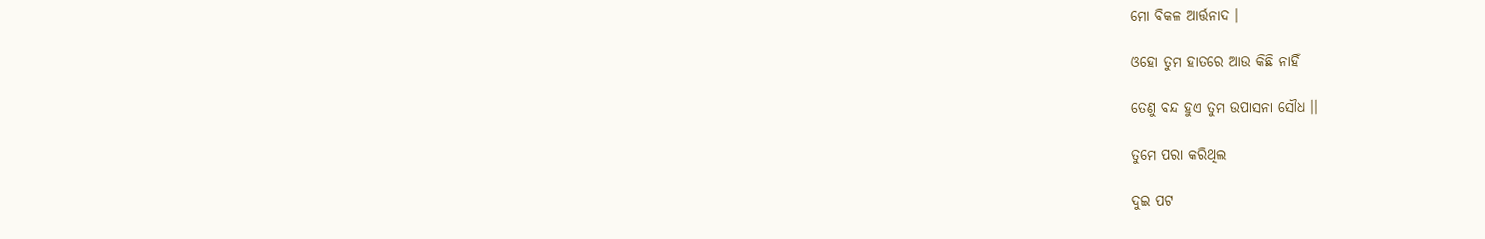ମୋ ବିକଳ ଆର୍ତ୍ତନାଦ ।

ଓହୋ ତୁମ ହାତରେ ଆଉ କିଛି ନାହିଁ

ତେଣୁ ବନ୍ଦ ହୁଏ ତୁମ ଉପାସନା ସୌଧ ।।

ତୁମେ ପରା କରିଥିଲ

ଦୁଇ ପଟ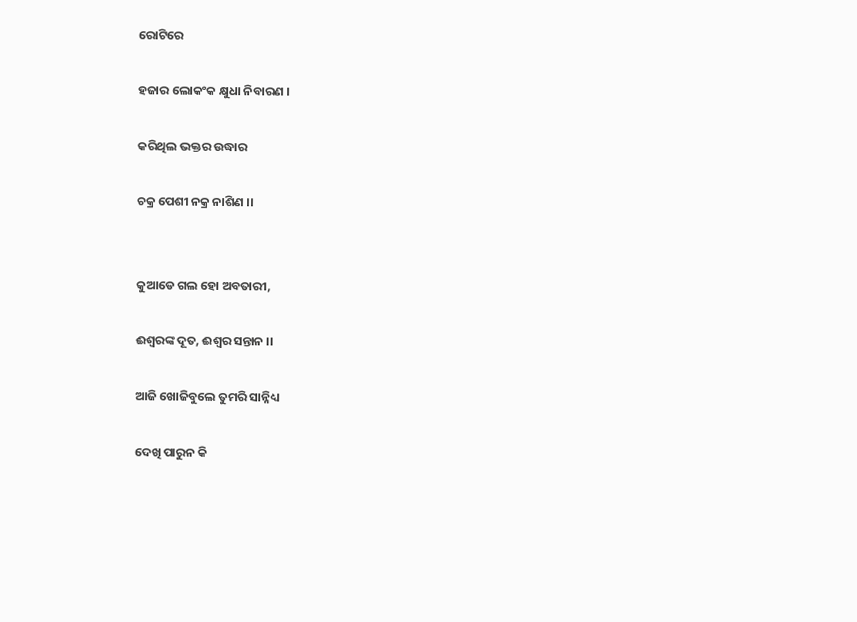ରୋଟିରେ

ହଜାର ଲୋକଂକ କ୍ଷୁଧା ନିବାରଣ ।

କରିଥିଲ ଭକ୍ତର ଉଦ୍ଧାର

ଚକ୍ର ପେଶୀ ନକ୍ର ନାଶିଣ ।।


କୁଆଡେ ଗଲ ହୋ ଅବତାରୀ,

ଈଶ୍ୱରଙ୍କ ଦୂତ, ଈଶ୍ୱର ସନ୍ତାନ ।।

ଆଜି ଖୋଜିବୁଲେ ତୁମରି ସାନ୍ନିଧ୍ୟ

ଦେଖି ପାରୁନ କି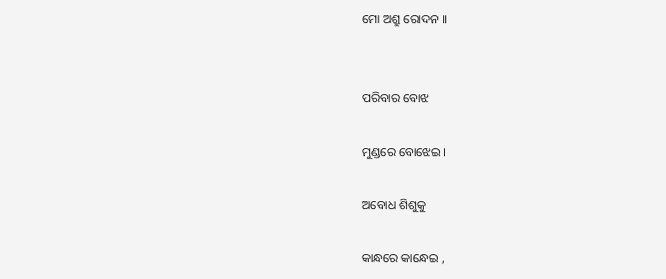ମୋ ଅଶ୍ରୁ ରୋଦନ ।।


ପରିବାର ବୋଝ

ମୁଣ୍ଡରେ ବୋଝେଇ ।

ଅବୋଧ ଶିଶୁକୁ

କାନ୍ଧରେ କାନ୍ଧେଇ ,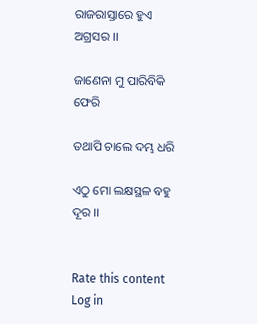ରାଜରାସ୍ତାରେ ହୁଏ ଅଗ୍ରସର ।।

ଜାଣେନା ମୁ ପାରିବିକି ଫେରି

ତଥାପି ଚାଲେ ଦମ୍ଭ ଧରି

ଏଠୁ ମୋ ଲକ୍ଷସ୍ଥଳ ବହୁ ଦୂର ।।


Rate this content
Log in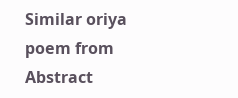Similar oriya poem from Abstract